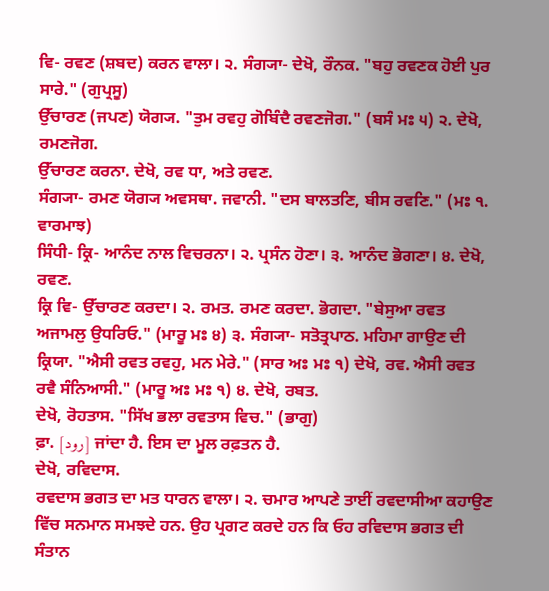ਵਿ- ਰਵਣ (ਸ਼ਬਦ) ਕਰਨ ਵਾਲਾ। ੨. ਸੰਗ੍ਯਾ- ਦੇਖੋ, ਰੌਨਕ. "ਬਹੁ ਰਵਣਕ ਹੋਈ ਪੁਰ ਸਾਰੇ." (ਗੁਪ੍ਰਸੂ)
ਉੱਚਾਰਣ (ਜਪਣ) ਯੋਗ੍ਯ. "ਤੁਮ ਰਵਹੁ ਗੋਬਿੰਦੈ ਰਵਣਜੋਗ." (ਬਸੰ ਮਃ ੫) ੨. ਦੇਖੋ, ਰਮਣਜੋਗ.
ਉੱਚਾਰਣ ਕਰਨਾ. ਦੇਖੋ, ਰਵ ਧਾ, ਅਤੇ ਰਵਣ.
ਸੰਗ੍ਯਾ- ਰਮਣ ਯੋਗ੍ਯ ਅਵਸਥਾ. ਜਵਾਨੀ. "ਦਸ ਬਾਲਤਣਿ, ਬੀਸ ਰਵਣਿ." (ਮਃ ੧. ਵਾਰਮਾਝ)
ਸਿੰਧੀ- ਕ੍ਰਿ- ਆਨੰਦ ਨਾਲ ਵਿਚਰਨਾ। ੨. ਪ੍ਰਸੰਨ ਹੋਣਾ। ੩. ਆਨੰਦ ਭੋਗਣਾ। ੪. ਦੇਖੋ, ਰਵਣ.
ਕ੍ਰਿ ਵਿ- ਉੱਚਾਰਣ ਕਰਦਾ। ੨. ਰਮਤ. ਰਮਣ ਕਰਦਾ. ਭੋਗਦਾ. "ਬੇਸੁਆ ਰਵਤ ਅਜਾਮਲੁ ਉਧਰਿਓ." (ਮਾਰੂ ਮਃ ੪) ੩. ਸੰਗ੍ਯਾ- ਸਤੋਤ੍ਰਪਾਠ. ਮਹਿਮਾ ਗਾਉਣ ਦੀ ਕ੍ਰਿਯਾ. "ਐਸੀ ਰਵਤ ਰਵਹੁ, ਮਨ ਮੇਰੇ." (ਸਾਰ ਅਃ ਮਃ ੧) ਦੇਖੋ, ਰਵ. ਐਸੀ ਰਵਤ ਰਵੈ ਸੰਨਿਆਸੀ." (ਮਾਰੂ ਅਃ ਮਃ ੧) ੪. ਦੇਖੋ, ਰਬਤ.
ਦੇਖੋ, ਰੋਹਤਾਸ. "ਸਿੱਖ ਭਲਾ ਰਵਤਾਸ ਵਿਚ." (ਭਾਗੁ)
ਫ਼ਾ. [رود] ਜਾਂਦਾ ਹੈ. ਇਸ ਦਾ ਮੂਲ ਰਫ਼ਤਨ ਹੈ.
ਦੇਖੋ, ਰਵਿਦਾਸ.
ਰਵਦਾਸ ਭਗਤ ਦਾ ਮਤ ਧਾਰਨ ਵਾਲਾ। ੨. ਚਮਾਰ ਆਪਣੇ ਤਾਈਂ ਰਵਦਾਸੀਆ ਕਹਾਉਣ ਵਿੱਚ ਸਨਮਾਨ ਸਮਝਦੇ ਹਨ. ਉਹ ਪ੍ਰਗਟ ਕਰਦੇ ਹਨ ਕਿ ਓਹ ਰਵਿਦਾਸ ਭਗਤ ਦੀ ਸੰਤਾਨ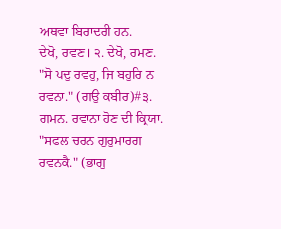ਅਥਵਾ ਬਿਰਾਦਰੀ ਹਨ.
ਦੇਖੋ, ਰਵਣ। ੨. ਦੇਖੋ, ਰਮਣ. "ਸੋ ਪਦੁ ਰਵਹੁ, ਜਿ ਬਹੁਰਿ ਨ ਰਵਨਾ." (ਗਉ ਕਬੀਰ)#੩. ਗਮਨ. ਰਵਾਨਾ ਹੋਣ ਦੀ ਕ੍ਰਿਯਾ. "ਸਫਲ ਚਰਨ ਗੁਰੁਮਾਰਗ ਰਵਨਕੈ." (ਭਾਗੁ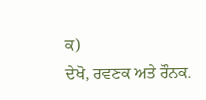ਕ)
ਦੇਖੋ, ਰਵਣਕ ਅਤੇ ਰੌਨਕ.